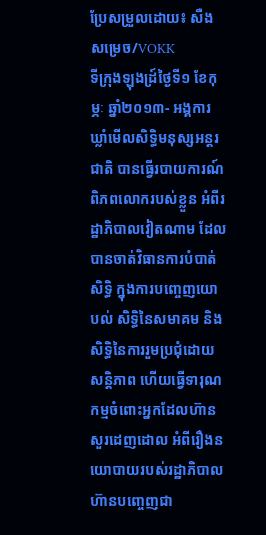ប្រែសម្រួលដោយ៖ សឺង សម្រេច/VOKK
ទីក្រុងឡុងដ្រ៍ថ្ងៃទី១ ខែកុម្ភៈ ឆ្នាំ២០១៣- អង្គការឃ្លាំមើលសិទ្ធិមនុស្សអន្តរជាតិ បានធ្វើរបាយការណ៍ ពិភពលោករបស់ខ្លួន អំពីរដ្ឋាភិបាលវៀតណាម ដែលបានចាត់វិធានការបំបាត់សិទ្ធិ ក្នុងការបញ្ចេញយោបល់ សិទ្ធិនៃសមាគម និងសិទ្ធិនៃការរួមប្រជុំដោយសន្តិភាព ហើយធ្វើទារុណកម្មចំពោះអ្នកដែលហ៊ានសួរដេញដោល អំពីរឿងនយោបាយរបស់រដ្ឋាភិបាល ហ៊ានបញ្ចេញជា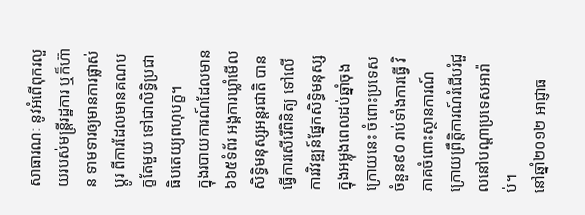សាធារណៈ នូវអំពើពុករលួយរបស់មន្ត្រីរដ្ឋការ ឬក៏ហ៊ាន ទាមទារឲ្យមានការផ្លាស់ប្តូរ ពីការដែលមានគណបក្ខតែមួយ ទៅជាលិទ្ធិប្រជាធិបតេយ្យពហុបក្ខ។
ក្នុងរបាយការណ៍ដែលមាន៦៦៥ទំព័រ អង្គការឃ្លាំមើលសិទ្ធិមនុស្សអន្តរជាតិ បានធ្វើការសើរើពិនិត្យ ទៅលើការវិវឌ្ឍន៍ផ្នែកសិទ្ធិមនុស្ស ក្នុងអម្លុងពេលដប់ឆ្នាំចុងក្រោយនេះ ចំពោះប្រទេសចំនួន៩០ រាប់ទាំងការធ្វើ វិភាគចំពោះស្ថានការណ៍ ក្រោយព្រឹត្តិការណ៍រំជើបរំជួលនៅបណ្តាប្រទេសអារ៉ាប់។
នៅឆ្នាំ២០១២ អាជ្ញាធ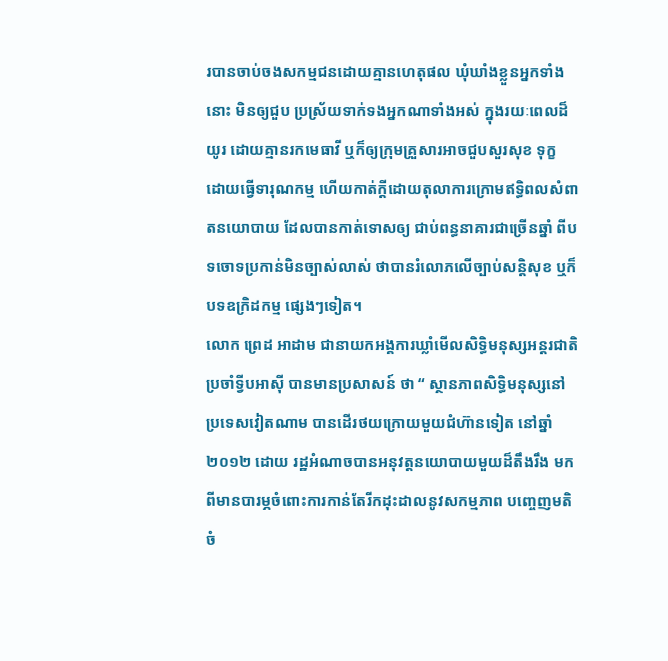របានចាប់ចងសកម្មជនដោយគ្មានហេតុផល ឃុំឃាំងខ្លួនអ្នកទាំងនោះ មិនឲ្យជួប ប្រស្រ័យទាក់ទងអ្នកណាទាំងអស់ ក្នុងរយៈពេលដ៏យូរ ដោយគ្មានរកមេធាវី ឬក៏ឲ្យក្រុមគ្រួសារអាចជួបសួរសុខ ទុក្ខ ដោយធ្វើទារុណកម្ម ហើយកាត់ក្តីដោយតុលាការក្រោមឥទ្ធិពលសំពាតនយោបាយ ដែលបានកាត់ទោសឲ្យ ជាប់ពន្ធនាគារជាច្រើនឆ្នាំ ពីបទចោទប្រកាន់មិនច្បាស់លាស់ ថាបានរំលោភលើច្បាប់សន្តិសុខ ឬក៏បទឧក្រិដកម្ម ផ្សេងៗទៀត។
លោក ព្រេដ អាដាម ជានាយកអង្គការឃ្លាំមើលសិទ្ធិមនុស្សអន្តរជាតិប្រចាំទ្វីបអាស៊ី បានមានប្រសាសន៍ ថា “ ស្ថានភាពសិទ្ធិមនុស្សនៅប្រទេសវៀតណាម បានដើរថយក្រោយមួយជំហ៊ានទៀត នៅឆ្នាំ២០១២ ដោយ រដ្ឋអំណាចបានអនុវត្តនយោបាយមួយដ៏តឹងរឹង មកពីមានបារម្ភចំពោះការកាន់តែរីកដុះដាលនូវសកម្មភាព បញ្ចេញមតិ ចំ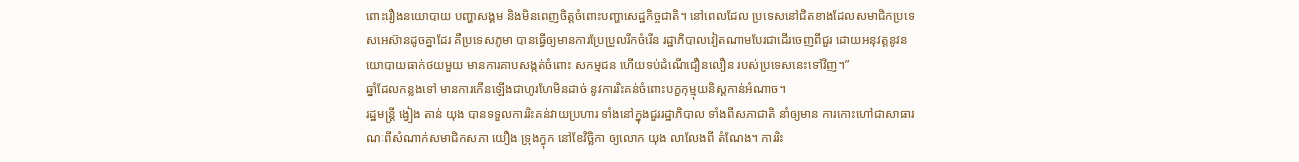ពោះរឿងនយោបាយ បញ្ហាសង្គម និងមិនពេញចិត្តចំពោះបញ្ហាសេដ្ឋកិច្ចជាតិ។ នៅពេលដែល ប្រទេសនៅជិតខាងដែលសមាជិកប្រទេសអេស៊ានដូចគ្នាដែរ គឺប្រទេសភូមា បានធ្វើឲ្យមានការប្រែប្រួលរីកចំរើន រដ្ឋាភិបាលវៀតណាមបែរជាដើរចេញពីជួរ ដោយអនុវត្តនូវនយោបាយធាក់ថយមួយ មានការគាបសង្កត់ចំពោះ សកម្មជន ហើយទប់ដំណើជឿនលឿន របស់ប្រទេសនេះទៅវិញ។”
ឆ្នាំដែលកន្លងទៅ មានការកើនឡើងជាហូរហែមិនដាច់ នូវការរិះគន់ចំពោះបក្ខកុម្មុយនិស្តកាន់អំណាច។
រដ្ឋមន្រ្តី ង្វៀង តាន់ យុង បានទទួលការរិះគន់វាយប្រហារ ទាំងនៅក្នុងជួររដ្ឋាភិបាល ទាំងពីសភាជាតិ នាំឲ្យមាន ការកោះហៅជាសាធារណៈពីសំណាក់សមាជិកសភា យឿង ទ្រុងក្វុក នៅខែវិច្ឆិកា ឲ្យលោក យុង លាលែងពី តំណែង។ ការរិះ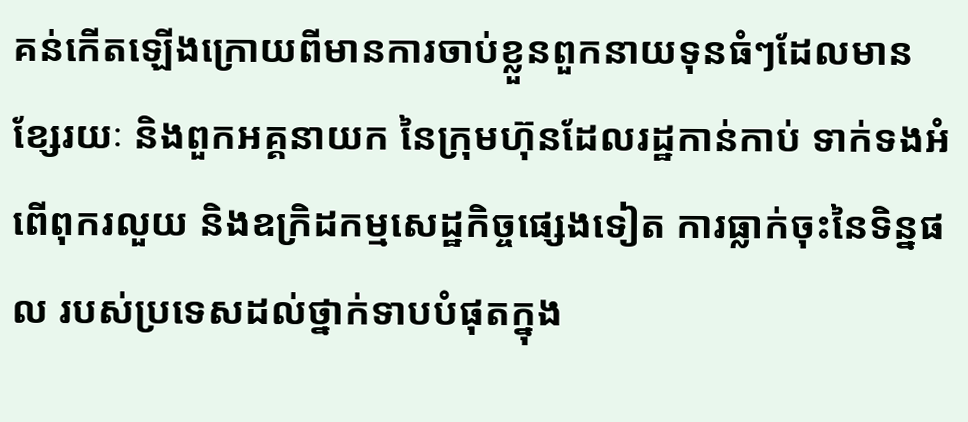គន់កើតឡើងក្រោយពីមានការចាប់ខ្លួនពួកនាយទុនធំៗដែលមានខ្សែរយៈ និងពួកអគ្គនាយក នៃក្រុមហ៊ុនដែលរដ្ឋកាន់កាប់ ទាក់ទងអំពើពុករលួយ និងឧក្រិដកម្មសេដ្ឋកិច្ចផ្សេងទៀត ការធ្លាក់ចុះនៃទិន្នផល របស់ប្រទេសដល់ថ្នាក់ទាបបំផុតក្នុង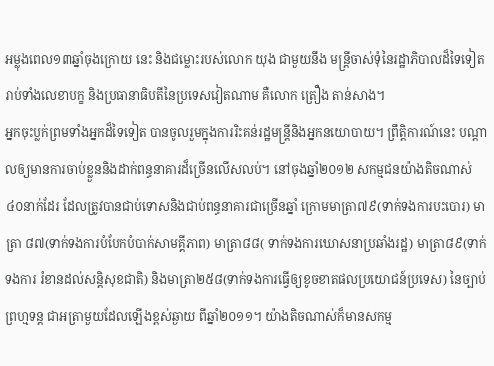អម្លុងពេល១៣ឆ្នាំចុងក្រោយ នេះ និងជម្លោះរបស់លោក យុង ជាមួយនឹង មន្ត្រីចាស់ទុំនៃរដ្ឋាភិបាលដ៏ទៃទៀត រាប់ទាំងលេខាបក្ខ និងប្រធានាធិបតីនៃប្រទេសវៀតណាម គឺលោក ត្រឿង តាន់សាង។
អ្នកចុះប្លក់ព្រមទាំងអ្នកដ៏ទៃទៀត បានចូលរួមក្នុងការរិះគន់រដ្ឋមន្ត្រីនិងអ្នកនយោបាយ។ ព្រឹត្តិការណ៍នេះ បណ្តាលឲ្យមានការចាប់ខ្លួននិងដាក់ពន្ធនាគារដ៏ច្រើនលើសលប់។ នៅចុងឆ្នាំ២០១២ សកម្មជនយ៉ាងតិចណាស់ ៤០នាក់ដែរ ដែលត្រូវបានជាប់ទោសនិងជាប់ពន្ធនាគារជាច្រើនឆ្នាំ ក្រោមមាត្រា៧៩(ទាក់ទងការបះបោរ) មាត្រា ៨៧(ទាក់ទងការបំបែកបំបាក់សាមគ្គីភាព) មាត្រា៨៨( ទាក់ទងការឃោសនាប្រឆាំងរដ្ឋ) មាត្រា៨៩(ទាក់ទងការ រំខានដល់សន្តិសុខជាតិ) និងមាត្រា២៥៨(ទាក់ទងការធ្វើឲ្យខូចខាតផលប្រយោជន៍ប្រទេស) នៃច្បាប់ព្រហ្មទន្ត ជាអត្រាមួយដែលឡើងខ្ពស់ឆ្ងាយ ពីឆ្នាំ២០១១។ យ៉ាងតិចណាស់ក៏មានសកម្ម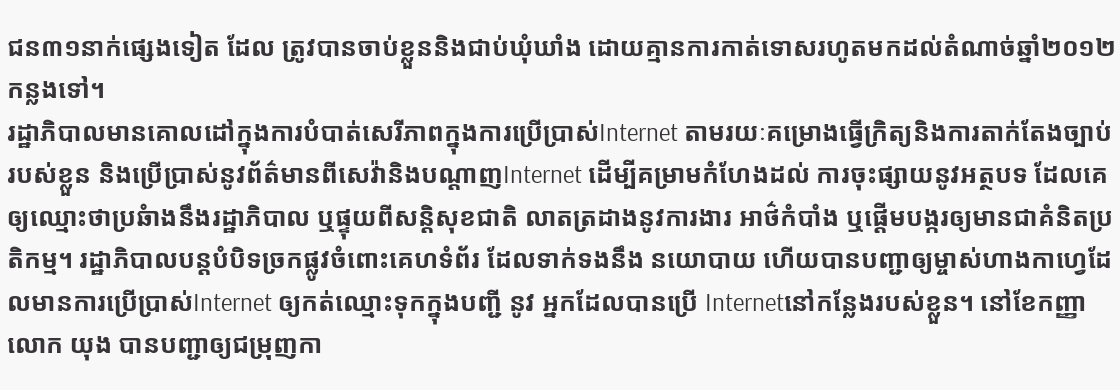ជន៣១នាក់ផ្សេងទៀត ដែល ត្រូវបានចាប់ខ្លួននិងជាប់ឃុំឃាំង ដោយគ្មានការកាត់ទោសរហូតមកដល់តំណាច់ឆ្នាំ២០១២កន្លងទៅ។
រដ្ឋាភិបាលមានគោលដៅក្នុងការបំបាត់សេរីភាពក្នុងការប្រើប្រាស់Internet តាមរយៈគម្រោងធ្វើក្រិត្យនិងការតាក់តែងច្បាប់របស់ខ្លួន និងប្រើប្រាស់នូវព័ត៌មានពីសេវ៉ានិងបណ្តាញInternet ដើម្បីគម្រាមកំហែងដល់ ការចុះផ្សាយនូវអត្ថបទ ដែលគេឲ្យឈ្មោះថាប្រឆំាងនឹងរដ្ឋាភិបាល ឬផ្ទុយពីសន្តិសុខជាតិ លាតត្រដាងនូវការងារ អាថ៌កំបាំង ឬផ្តើមបង្ករឲ្យមានជាគំនិតប្រតិកម្ម។ រដ្ឋាភិបាលបន្តបំបិទច្រកផ្លូវចំពោះគេហទំព័រ ដែលទាក់ទងនឹង នយោបាយ ហើយបានបញ្ជាឲ្យម្ចាស់ហាងកាហ្វេដែលមានការប្រើប្រាស់Internet ឲ្យកត់ឈ្មោះទុកក្នុងបញ្ជី នូវ អ្នកដែលបានប្រើ Internetនៅកន្លែងរបស់ខ្លួន។ នៅខែកញ្ញា លោក យុង បានបញ្ជាឲ្យជម្រុញកា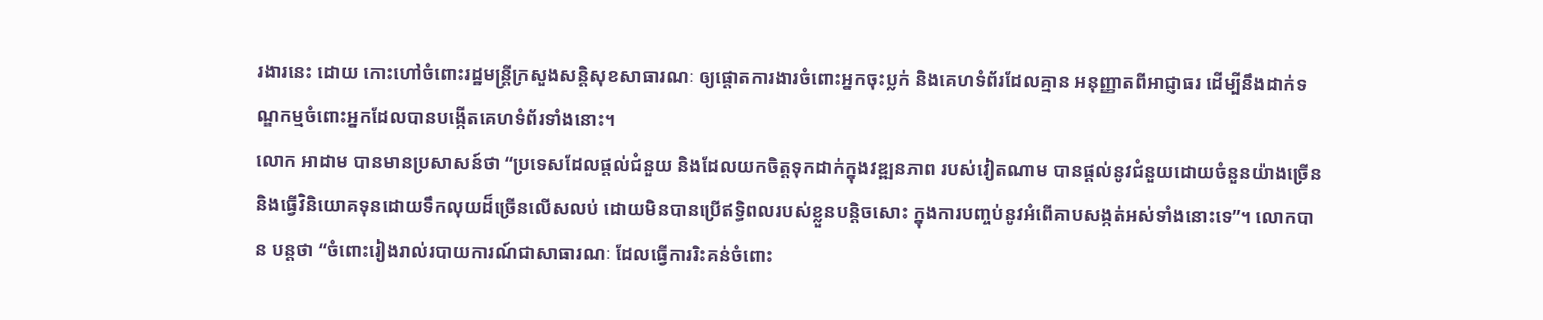រងារនេះ ដោយ កោះហៅចំពោះរដ្ឋមន្ត្រីក្រសួងសន្តិសុខសាធារណៈ ឲ្យផ្តោតការងារចំពោះអ្នកចុះប្លក់ និងគេហទំព័រដែលគ្មាន អនុញ្ញាតពីអាជ្ញាធរ ដើម្បីនឹងដាក់ទណ្ឌកម្មចំពោះអ្នកដែលបានបង្កើតគេហទំព័រទាំងនោះ។
លោក អាដាម បានមានប្រសាសន៍ថា “ប្រទេសដែលផ្តល់ជំនួយ និងដែលយកចិត្តទុកដាក់ក្នុងវឌ្ឍនភាព របស់វៀតណាម បានផ្តល់នូវជំនួយដោយចំនួនយ៉ាងច្រើន និងធ្វើវិនិយោគទុនដោយទឹកលុយដ៏ច្រើនលើសលប់ ដោយមិនបានប្រើឥទ្ធិពលរបស់ខ្លួនបន្តិចសោះ ក្នុងការបញ្ចប់នូវអំពើគាបសង្កត់អស់ទាំងនោះទេ”។ លោកបាន បន្តថា “ចំពោះរៀងរាល់របាយការណ៍ជាសាធារណៈ ដែលធ្វើការរិះគន់ចំពោះ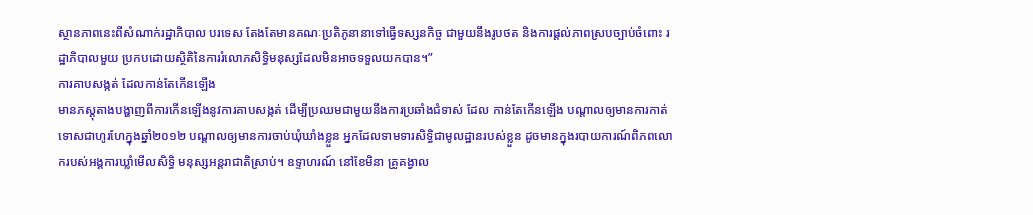ស្ថានភាពនេះពីសំណាក់រដ្ឋាភិបាល បរទេស តែងតែមានគណៈប្រតិភូនានាទៅធ្វើទស្សនកិច្ច ជាមួយនឹងរូបថត និងការផ្តល់ភាពស្របច្បាប់ចំពោះ រដ្ឋាភិបាលមួយ ប្រកបដោយស្ថិតិនៃការរំលោភសិទ្ធិមនុស្សដែលមិនអាចទទួលយកបាន។”
ការគាបសង្កត់ ដែលកាន់តែកើនឡើង
មានភស្តុតាងបង្ហាញពីការកើនឡើងនូវការគាបសង្កត់ ដើម្បីប្រឈមជាមួយនឹងការប្រឆាំងជំទាស់ ដែល កាន់តែកើនឡើង បណ្តាលឲ្យមានការកាត់ទោសជាហូរហែក្នុងឆ្នាំ២០១២ បណ្តាលឲ្យមានការចាប់ឃុំឃាំងខ្លួន អ្នកដែលទាមទារសិទ្ធិជាមូលដ្ឋានរបស់ខ្លួន ដូចមានក្នុងរបាយការណ៍ពិភពលោករបស់អង្គការឃ្លាំមើលសិទ្ធិ មនុស្សអន្តរាជាតិស្រាប់។ ឧទ្ទាហរណ៍ នៅខែមិនា គ្រូគង្វាល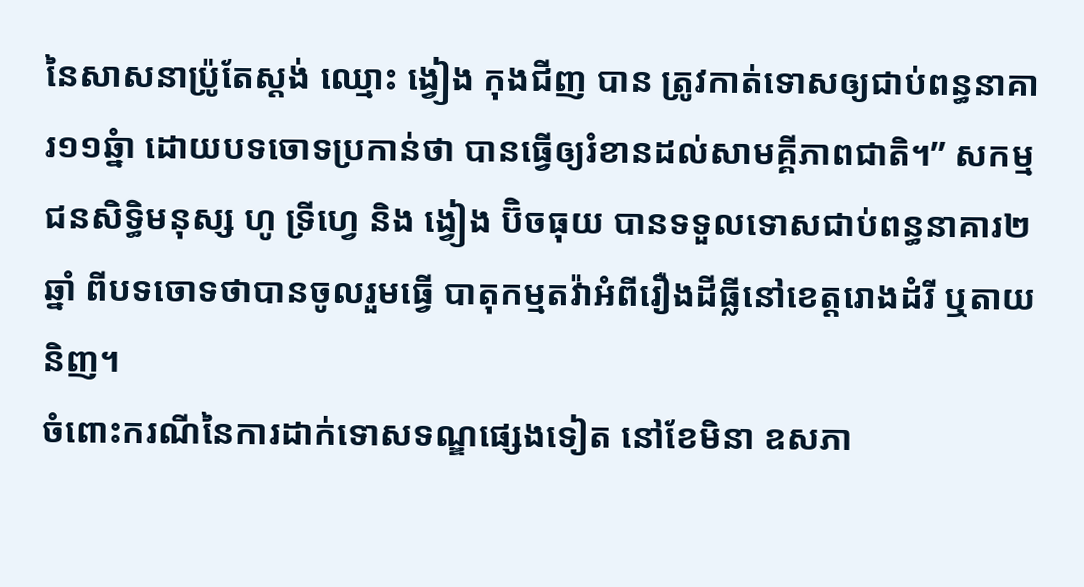នៃសាសនាប៉្រូតែស្តង់ ឈ្មោះ ង្វៀង កុងជីញ បាន ត្រូវកាត់ទោសឲ្យជាប់ពន្ធនាគារ១១ឆ្នំា ដោយបទចោទប្រកាន់ថា បានធ្វើឲ្យរំខានដល់សាមគ្គីភាពជាតិ។” សកម្ម ជនសិទ្ធិមនុស្ស ហូ ទ្រីហ្វេ និង ង្វៀង ប៊ិចធុយ បានទទួលទោសជាប់ពន្ធនាគារ២ឆ្នាំ ពីបទចោទថាបានចូលរួមធ្វើ បាតុកម្មតវ៉ាអំពីរឿងដីធ្លីនៅខេត្តរោងដំរី ឬតាយនិញ។
ចំពោះករណីនៃការដាក់ទោសទណ្ឌផ្សេងទៀត នៅខែមិនា ឧសភា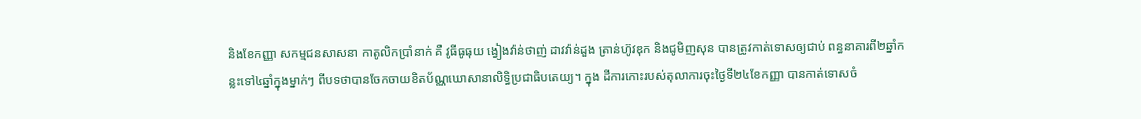និងខែកញ្ញា សកម្មជនសាសនា កាតូលិកប្រាំនាក់ គឺ វូធីធូធុយ ង្វៀងវ៉ាន់ថាញ់ ដាវវ៉ាន់ដួង ត្រាន់ហ៊ូវឌុក និងជូមិញសុន បានត្រូវកាត់ទោសឲ្យជាប់ ពន្ធនាគារពី២ឆ្នាំកន្លះទៅ៤ឆ្នាំក្នុងម្នាក់ៗ ពីបទថាបានចែកចាយខិតប័ណ្ណឃោសានាលិទ្ធិប្រជាធិបតេយ្យ។ ក្នុង ដីការកោះរបស់តុលាការចុះថ្ងៃទី២៤ខែកញ្ញា បានកាត់ទោសចំ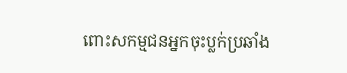ពោះសកម្មជនអ្នកចុះប្លក់ប្រឆាំង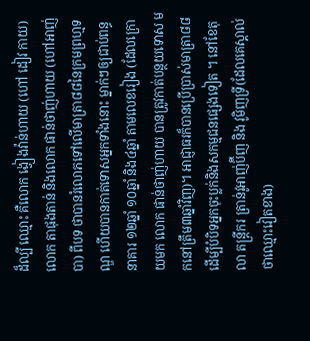ដ៏ល្បី ឈ្មោះ គឺលោក ង្វៀងវ៉ាន់ហាយ (ហៅ ដៀវ កាយ) លោក តាផុងតាន់ និងលោក ផាន់ថាញ់ហាយ (ហៅអាញ់បា) ពីបទ ថាបានរំលោភទៅលើមាត្រា៨៨នៃក្រមព្រហ្មទណ្ឌ ហើយបានកាត់ទោសអ្នកទាំងនោះ ម្នាក់ៗឲ្យជាប់ពន្ធនាគារ ១២ឆ្នាំ ១០ឆ្នាំ និង៤ឆ្នាំ តាមលេខរៀង (ដែលក្រោយមក លោក ផាន់ថាញ់ហាយ បានត្រូវកាត់បន្ថយទោស មកនៅត្រឹម៣ឆ្នាំវិញ)។ អាជ្ញាធរក៏បានប្រើប្រាស់មាត្រា៨៨ ដើម្បីបំបិទអ្នកចុះប្លក់និងសកម្មជនផ្សេងទៀត ។ នៅខែតុលា តន្ត្រីករ ត្រាន់វូអាញ់ប៊ីញ និង វូមិញទ្រី(ដែលគេស្គាល់ថាឈ្មោះវៀតខាង)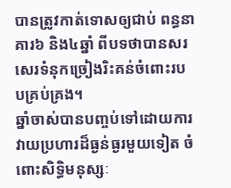បានត្រូវកាត់ទោសឲ្យជាប់ ពន្ធនាគារ៦ និង៤ឆ្នាំ ពីបទថាបានសរសេរទំនុកច្រៀងរិះគន់ចំពោះរបបគ្រប់គ្រង។
ឆ្នាំចាស់បានបញ្ចប់ទៅដោយការវាយប្រហារដ៏ធ្ងន់ធ្ងរមួយទៀត ចំពោះសិទ្ធិមនុស្សៈ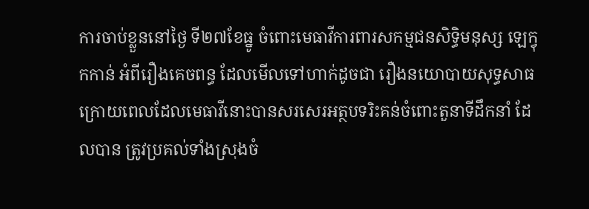ការចាប់ខ្លួននៅថ្ងៃ ទី២៧ខែធ្នូ ចំពោះមេធាវីការពារសកម្មជនសិទ្ធិមនុស្ស ឡេក្វុកកាន់ អំពីរឿងគេចពន្ធ ដែលមើលទៅហាក់ដូចជា រឿងនយោបាយសុទ្ធសាធ ក្រោយពេលដែលមេធាវីនោះបានសរសេរអត្ថបទរិះគន់ចំពោះតួនាទីដឹកនាំ ដែលបាន ត្រូវប្រគល់ទាំងស្រុងចំ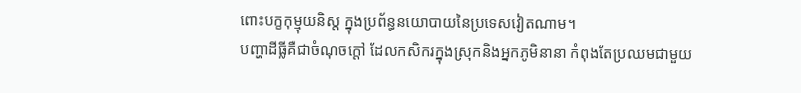ពោះបក្ខកុម្មុយនិស្ត ក្នុងប្រព័ន្ធនយោបាយនៃប្រទេសវៀតណាម។
បញ្ហាដីធ្លីគឺជាចំណុចក្តៅ ដែលកសិករក្នុងស្រុកនិងអ្នកភូមិនានា កំពុងតែប្រឈមជាមួយ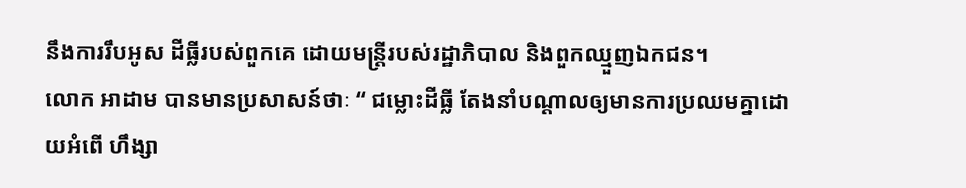នឹងការរឹបអូស ដីធ្លីរបស់ពួកគេ ដោយមន្ត្រីរបស់រដ្ឋាភិបាល និងពួកឈ្មួញឯកជន។
លោក អាដាម បានមានប្រសាសន៍ថាៈ “ ជម្លោះដីធ្លី តែងនាំបណ្តាលឲ្យមានការប្រឈមគ្នាដោយអំពើ ហឹង្សា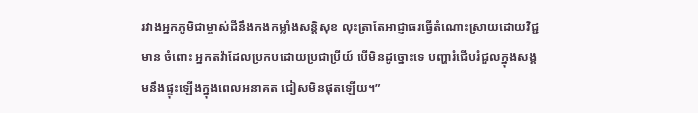រវាងអ្នកភូមិជាម្ចាស់ដីនឹងកងកម្លាំងសន្តិសុខ លុះត្រាតែអាជ្ញាធរធ្វើតំណោះស្រាយដោយវិជ្ជមាន ចំពោះ អ្នកតវ៉ាដែលប្រកបដោយប្រជាប្រីយ៍ បើមិនដូច្នោះទេ បញ្ហារំជើបរំជួលក្នុងសង្គមនឹងផ្ទុះឡើងក្នុងពេលអនាគត ជៀសមិនផុតឡើយ។”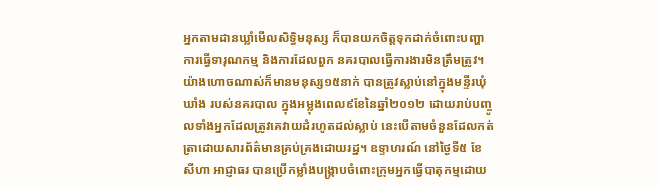អ្នកតាមដានឃ្លាំមើលសិទ្ធិមនុស្ស ក៏បានយកចិត្តទុកដាក់ចំពោះបញ្ហាការធ្វើទារុណកម្ម និងការដែលពួក នគរបាលធ្វើការងារមិនត្រឹមត្រូវ។ យ៉ាងហោចណាស់ក៏មានមនុស្ស១៥នាក់ បានត្រូវស្លាប់នៅក្នុងមន្ទីរឃុំឃាំង របស់នគរបាល ក្នុងអម្លុងពេល៩ខែនៃឆ្នាំ២០១២ ដោយរាប់បញ្ចូលទាំងអ្នកដែលត្រូវគេវាយដំរហូតដល់ស្លាប់ នេះបើតាមចំនួនដែលកត់ត្រាដោយសារព័ត៌មានគ្រប់គ្រងដោយរដ្ឋ។ ឧទ្ទាហរណ៍ នៅថ្ងៃទី៥ ខែសីហា អាជ្ញាធរ បានប្រើកម្លាំងបង្រ្កាបចំពោះក្រុមអ្នកធ្វើបាតុកម្មដោយ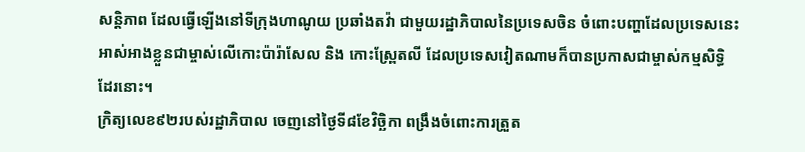សន្តិភាព ដែលធ្វើឡើងនៅទីក្រុងហាណូយ ប្រឆាំងតវ៉ា ជាមួយរដ្ឋាភិបាលនៃប្រទេសចិន ចំពោះបញ្ហាដែលប្រទេសនេះអាស់អាងខ្លួនជាម្ចាស់លើកោះប៉ារ៉ាសែល និង កោះស្ព្រែតលី ដែលប្រទេសវៀតណាមក៏បានប្រកាសជាម្ចាស់កម្មសិទ្ធិដែរនោះ។
ក្រិត្យលេខ៩២របស់រដ្ឋាភិបាល ចេញនៅថ្ងៃទី៨ខែវិច្ឆិកា ពង្រឹងចំពោះការត្រួត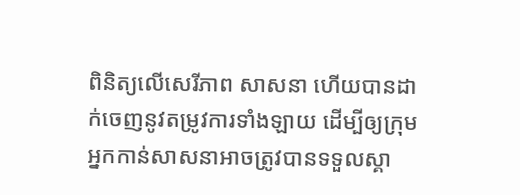ពិនិត្យលើសេរីភាព សាសនា ហើយបានដាក់ចេញនូវតម្រូវការទាំងឡាយ ដើម្បីឲ្យក្រុមអ្នកកាន់សាសនាអាចត្រូវបានទទួលស្គា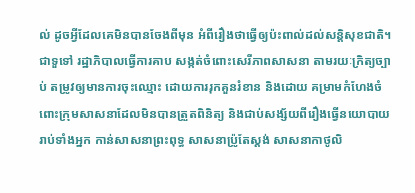ល់ ដូចអ្វីដែលគេមិនបានចែងពីមុន អំពីរឿងថាធ្វើឲ្យប៉ះពាល់ដល់សន្តិសុខជាតិ។ ជាទួទៅ រដ្ឋាភិបាលធ្វើការគាប សង្កត់ចំពោះសេរីភាពសាសនា តាមរយៈក្រិត្យច្បាប់ តម្រូវឲ្យមានការចុះឈ្មោះ ដោយការរុកគួនរំខាន និងដោយ គម្រាមកំហែងចំពោះក្រុមសាសនាដែលមិនបានត្រួតពិនិត្យ និងជាប់សង្ស័យពីរឿងធ្វើនយោបាយ រាប់ទាំងអ្នក កាន់សាសនាព្រះពុទ្ធ សាសនាប៉្រូតែស្តង់ សាសនាកាថូលិ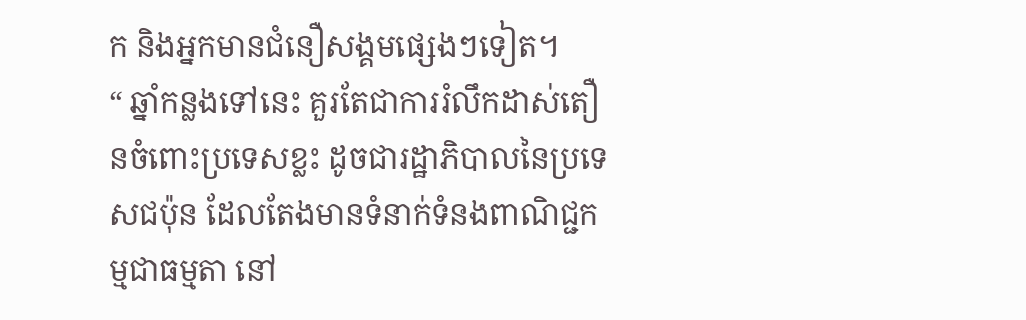ក និងអ្នកមានជំនឿសង្គមផ្សេងៗទៀត។
“ ឆ្នាំកន្លងទៅនេះ គួរតែជាការរំលឹកដាស់តឿនចំពោះប្រទេសខ្លះ ដូចជារដ្ឋាភិបាលនៃប្រទេសជប៉ុន ដែលតែងមានទំនាក់ទំនងពាណិជ្ជកម្មជាធម្មតា នៅ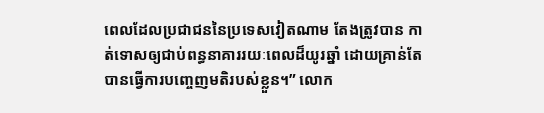ពេលដែលប្រជាជននៃប្រទេសវៀតណាម តែងត្រូវបាន កាត់ទោសឲ្យជាប់ពន្ធនាគាររយៈពេលដ៏យូរឆ្នាំ ដោយគ្រាន់តែបានធ្វើការបញ្ចេញមតិរបស់ខ្លួន។” លោក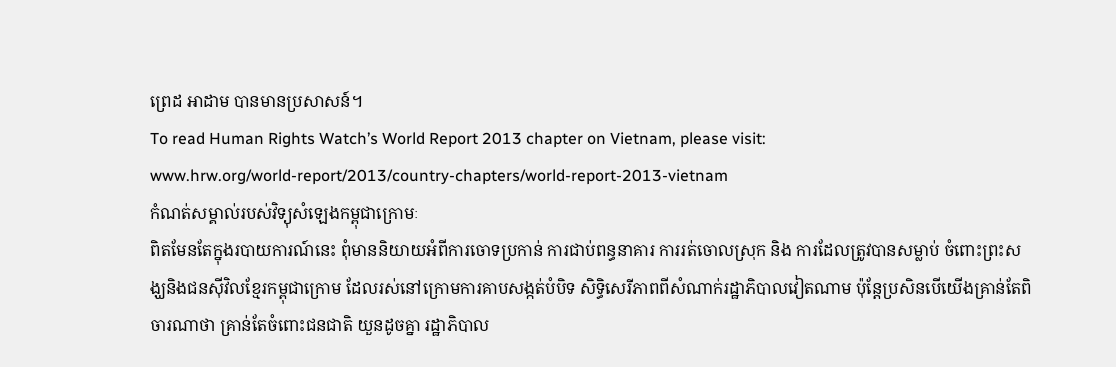ព្រេដ អាដាម បានមានប្រសាសន៍។
To read Human Rights Watch’s World Report 2013 chapter on Vietnam, please visit:
www.hrw.org/world-report/2013/country-chapters/world-report-2013-vietnam
កំណត់សម្គាល់របស់វិទ្យុសំឡេងកម្ពុជាក្រោមៈ
ពិតមែនតែក្នុងរបាយការណ៍នេះ ពុំមាននិយាយអំពីការចោទប្រកាន់ ការជាប់ពន្ធនាគារ ការរត់ចោលស្រុក និង ការដែលត្រូវបានសម្លាប់ ចំពោះព្រះសង្ឃនិងជនស៊ីវិលខ្មែរកម្ពុជាក្រោម ដែលរស់នៅក្រោមការគាបសង្កត់បំបិទ សិទ្ធិសេរីភាពពីសំណាក់រដ្ឋាភិបាលវៀតណាម ប៉ុន្តែប្រសិនបើយើងគ្រាន់តែពិចារណាថា គ្រាន់តែចំពោះជនជាតិ យួនដូចគ្នា រដ្ឋាភិបាល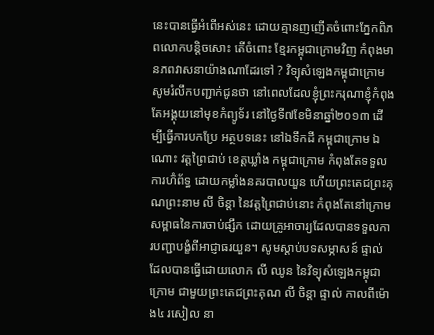នេះបានធ្វើអំពើអស់នេះ ដោយគ្មានញញើតចំពោះភ្នែកពិភពលោកបន្តិចសោះ តើចំពោះ ខ្មែរកម្ពុជាក្រោមវិញ កំពុងមានភពវាសនាយ៉ាងណាដែរទៅ ? វិទ្យុសំឡេងកម្ពុជាក្រោមសូមរំលឹកបញ្ជាក់ជូនថា នៅពេលដែលខ្ញុំព្រះករុណាខ្ញុំកំពុងតែអង្គុយនៅមុខកំព្យូទ័រ នៅថ្ងៃទី៧ខែមិនាឆ្នាំ២០១៣ ដើម្បីធ្វើការបកប្រែ អត្ថបទនេះ នៅឯទឹកដី កម្ពុជាក្រោម ឯណោះ វត្តព្រៃជាប់ ខេត្តឃ្លាំង កម្ពុជាក្រោម កំពុងតែទទួលការហ៊ំព័ទ្ធ ដោយកម្លាំងនគរបាលយួន ហើយព្រះតេជព្រះគុណព្រះនាម លី ចិន្តា នៃវត្តព្រៃជាប់នោះ កំពុងតែនៅក្រោម សម្ពាធនៃការចាប់ផ្សឹក ដោយគ្រូអាចារ្យដែលបានទទួលការបញ្ជាបង្ខំពីអាជ្ញាធរយួន។ សូមស្តាប់បទសម្ភាសន៍ ផ្ទាល់ដែលបានធ្វើដោយលោក លី ឈូន នៃវិទ្យុសំឡេងកម្ពុជាក្រោម ជាមួយព្រះតេជព្រះគុណ លី ចិន្តា ផ្ទាល់ កាលពីម៉ោង៤ រសៀល នា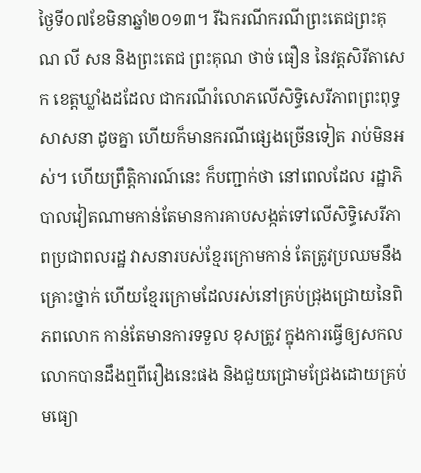ថ្ងៃទី០៧ខែមិនាឆ្នាំ២០១៣។ រីឯករណីករណីព្រះតេជព្រះគុណ លី សន និងព្រះតេជ ព្រះគុណ ថាច់ ធឿន នៃវត្តសិរីតាសេក ខេត្តឃ្លាំងដដែល ជាករណីរំលោភលើសិទ្ធិសេរីភាពព្រះពុទ្ធសាសនា ដូចគ្នា ហើយក៏មានករណីផ្សេងច្រើនទៀត រាប់មិនអស់។ ហើយព្រឹត្តិការណ៍នេះ ក៏បញ្ជាក់ថា នៅពេលដែល រដ្ឋាភិបាលវៀតណាមកាន់តែមានការគាបសង្កត់ទៅលើសិទ្ធិសេរីភាពប្រជាពលរដ្ឋ វាសនារបស់ខ្មែរក្រោមកាន់ តែត្រូវប្រឈមនឹងគ្រោះថ្នាក់ ហើយខ្មែរក្រោមដែលរស់នៅគ្រប់ជ្រុងជ្រោយនៃពិភពលោក កាន់តែមានការទទួល ខុសត្រូវ ក្នុងការធ្វើឲ្យសកលលោកបានដឹងឮពីរឿងនេះផង និងជួយជ្រោមជ្រែងដោយគ្រប់មធ្យោ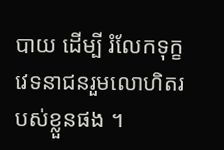បាយ ដើម្បី រំលែកទុក្ខវេទនាជនរួមលោហិតរបស់ខ្លួនផង ។